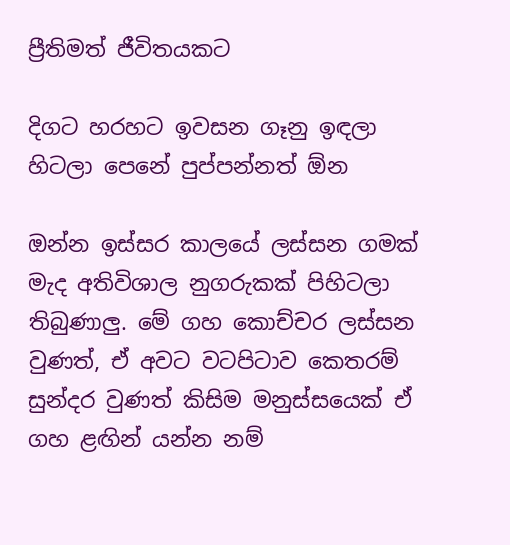ප්‍රීතිමත් ජීවිතයකට

දිගට හරහට ඉවසන ගෑනු ඉඳලා හිටලා පෙනේ පුප්පන්නත් ඕන

ඔන්න ඉස්සර කාලයේ ලස්සන ගමක් මැද අතිවිශාල නුගරුකක් පිහිටලා තිබුණාලු. මේ ගහ කොච්චර ලස්සන වුණත්, ඒ අවට වටපිටාව කෙතරම් සුන්දර වුණත් කිසිම මනුස්සයෙක් ඒ ගහ ළඟින් යන්න නම්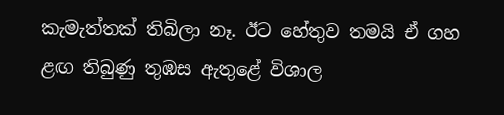කැමැත්තක් තිබිලා නෑ. ඊට හේතුව තමයි ඒ ගහ ළඟ තිබුණු තුඹස ඇතුළේ විශාල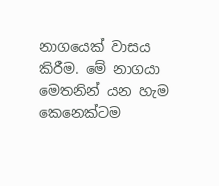නාගයෙක් වාසය කිරීම. මේ නාගයා මෙතනින් යන හැම කෙනෙක්ටම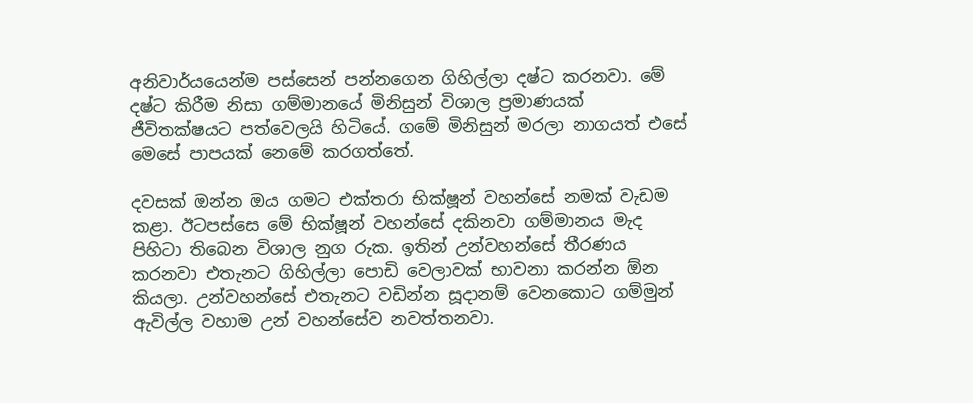අනිවාර්යයෙන්ම පස්සෙන් පන්නගෙන ගිහිල්ලා දෂ්ට කරනවා. මේ දෂ්ට කිරීම නිසා ගම්මානයේ මිනිසුන් විශාල ප්‍රමාණයක් ජීවිතක්ෂයට පත්වෙලයි හිටියේ. ගමේ මිනිසුන් මරලා නාගයත් එසේ මෙසේ පාපයක් නෙමේ කරගත්තේ.

දවසක් ඔන්න ඔය ගමට එක්තරා භික්ෂූන් වහන්සේ නමක් වැඩම කළා. ඊටපස්සෙ මේ භික්ෂූන් වහන්සේ දකිනවා ගම්මානය මැද පිහිටා තිබෙන විශාල නුග රුක. ඉතින් උන්වහන්සේ තීරණය කරනවා එතැනට ගිහිල්ලා පොඩි වෙලාවක් භාවනා කරන්න ඕන කියලා. උන්වහන්සේ එතැනට වඩින්න සූදානම් වෙනකොට ගම්මුන් ඇවිල්ල වහාම උන් වහන්සේව නවත්තනවා.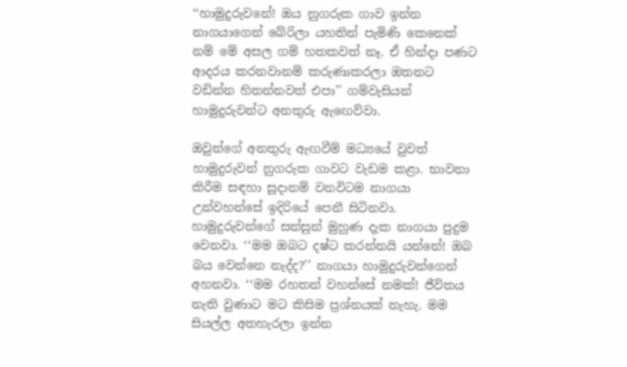‘‘හාමුදුරුවනේ! ඔය නුගරුක ගාව ඉන්න නාගයාගෙන් බේරිලා යහතින් පැමිණි කෙනෙක් නම් මේ අසල ගම් හතකවත් නෑ. ඒ හින්දා පණට ආදරය කරනවානම් කරුණාකරලා ඔතනට වඩින්න හිතන්නවත් එපා’’ ගම්වැසියන් හාමුදුරුවන්ට අනතුරු ඇඟෙව්වා.

ඔවුන්ගේ අනතුරු ඇඟවීම් මධ්‍යයේ වුවත් හාමුදුරුවන් නුගරුක ගාවට වැඩම කළා. භාවනා කිරීම සඳහා සූදානම් වනවිටම නාගයා උන්වහන්සේ ඉදිරියේ පෙනී සිටිනවා. හාමුදුරුවන්ගේ සන්සුන් මුහුණ දැක නාගයා පුදුම වෙනවා. ‘‘මම ඔබට දෂ්ට කරන්නයි යන්නේ! ඔබ බය වෙන්නෙ නැද්ද?’’ නාගයා හාමුදුරුවන්ගෙන් අහනවා. ‘‘මම රහතන් වහන්සේ නමක්! ජීවිතය නැති වුණාට මට කිසිම ප්‍රශ්නයක් නැහැ. මම සියල්ල අතහැරලා ඉන්න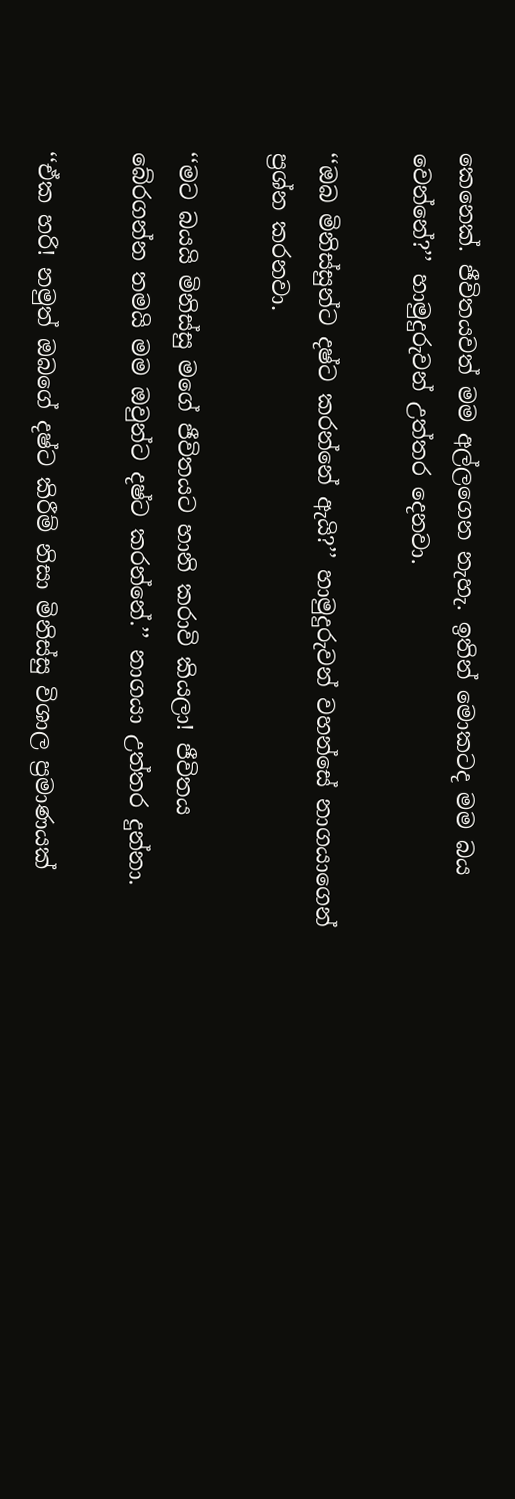කෙනෙක්. ජීවිතයවත් මම අල්ලගෙන නැහැ. ඉතින් මොකටද මම බය වෙන්නේ?’’ හාමුදුරුවන් උත්තර දෙනවා.

‘‘ඔබ මිනිස්සුන්ට දෂ්ට කරන්නේ ඇයි?’’ හාමුදුරුවන් වහන්සේ නාගයාගෙන් ප්‍රශ්න කරනවා.

‘‘මට බයයි මිනිස්සු මගේ ජීවිතයට හානි කරාවි කියලා! ජීවිතය බේරගන්න තමයි මම ඔවුන්ට දෂ්ට කරන්නේ.’’ නාගයා උත්තර දුන්නා.

‘‘ඒක හරි! නමුත් ඔබගේ දෂ්ට කිරීම් නිසා මිනිස්සු විශාල ප්‍රමාණයක්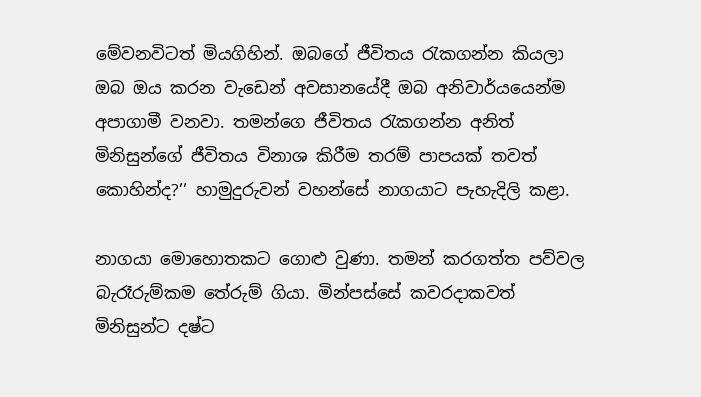මේවනවිටත් මියගිහින්. ඔබගේ ජීවිතය රැකගන්න කියලා ඔබ ඔය කරන වැඩෙන් අවසානයේදී ඔබ අනිවාර්යයෙන්ම අපාගාමී වනවා. තමන්ගෙ ජීවිතය රැකගන්න අනිත් මිනිසුන්ගේ ජීවිතය විනාශ කිරීම තරම් පාපයක් තවත් කොහින්ද?’’ හාමුදුරුවන් වහන්සේ නාගයාට පැහැදිලි කළා.

නාගයා මොහොතකට ගොළු වුණා. තමන් කරගත්ත පව්වල බැරෑරුම්කම තේරුම් ගියා. මින්පස්සේ කවරදාකවත් මිනිසුන්ට දෂ්ට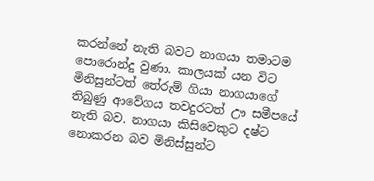කරන්නේ නැති බවට නාගයා තමාටම පොරොන්දු වුණා. කාලයක් යන විට මිනිසුන්ටත් තේරුම් ගියා නාගයාගේ තිබුණු ආවේගය තවදුරටත් ඌ සමීපයේ නැති බව. නාගයා කිසිවෙකුට දෂ්ට නොකරන බව මිනිස්සුන්ට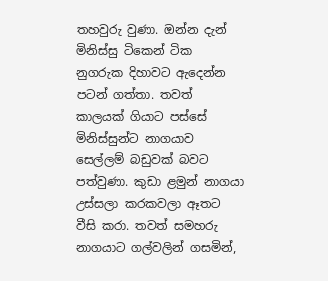තහවුරු වුණා. ඔන්න දැන් මිනිස්සු ටිකෙන් ටික නුගරුක දිහාවට ඇදෙන්න පටන් ගත්තා. තවත් කාලයක් ගියාට පස්සේ මිනිස්සුන්ට නාගයාව සෙල්ලම් බඩුවක් බවට පත්වුණා. කුඩා ළමුන් නාගයා උස්සලා කරකවලා ඈතට වීසි කරා. තවත් සමහරු නාගයාට ගල්වලින් ගසමින්,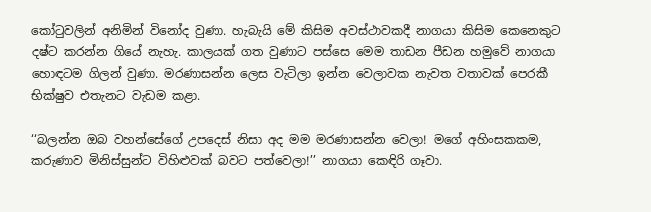කෝටුවලින් අනිමින් විනෝද වුණා. හැබැයි මේ කිසිම අවස්ථාවකදී නාගයා කිසිම කෙනෙකුට දෂ්ට කරන්න ගියේ නැහැ. කාලයක් ගත වුණාට පස්සෙ මෙම තාඩන පීඩන හමුවේ නාගයා හොඳටම ගිලන් වුණා. මරණාසන්න ලෙස වැටිලා ඉන්න වෙලාවක නැවත වතාවක් පෙරකී භික්ෂුව එතැනට වැඩම කළා.

‘‘බලන්න ඔබ වහන්සේගේ උපදෙස් නිසා අද මම මරණාසන්න වෙලා! මගේ අහිංසකකම, කරුණාව මිනිස්සුන්ට විහිළුවක් බවට පත්වෙලා!’’ නාගයා කෙඳිරි ගෑවා.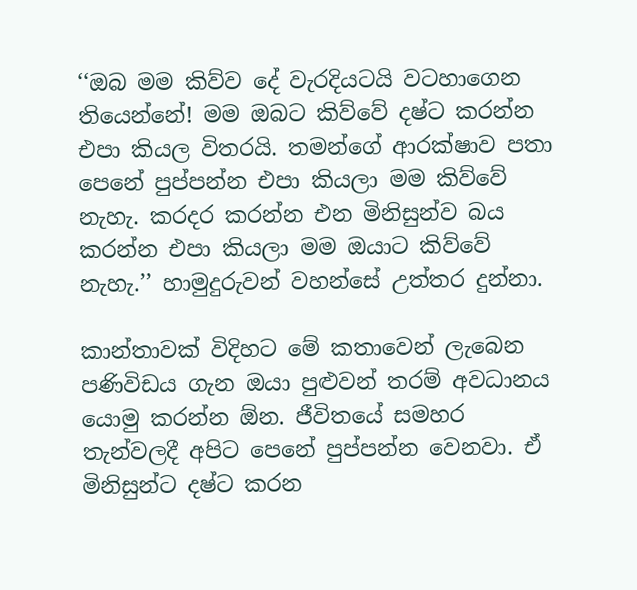‘‘ඔබ මම කිව්ව දේ වැරදියටයි වටහාගෙන තියෙන්නේ! මම ඔබට කිව්වේ දෂ්ට කරන්න එපා කියල විතරයි. තමන්ගේ ආරක්ෂාව පතා පෙනේ පුප්පන්න එපා කියලා මම කිව්වේ නැහැ. කරදර කරන්න එන මිනිසුන්ව බය කරන්න එපා කියලා මම ඔයාට කිව්වේ නැහැ.’’ හාමුදුරුවන් වහන්සේ උත්තර දුන්නා.

කාන්තාවක් විදිහට මේ කතාවෙන් ලැබෙන පණිවිඩය ගැන ඔයා පුළුවන් තරම් අවධානය යොමු කරන්න ඕන. ජීවිතයේ සමහර තැන්වලදී අපිට පෙනේ පුප්පන්න වෙනවා. ඒ මිනිසුන්ට දෂ්ට කරන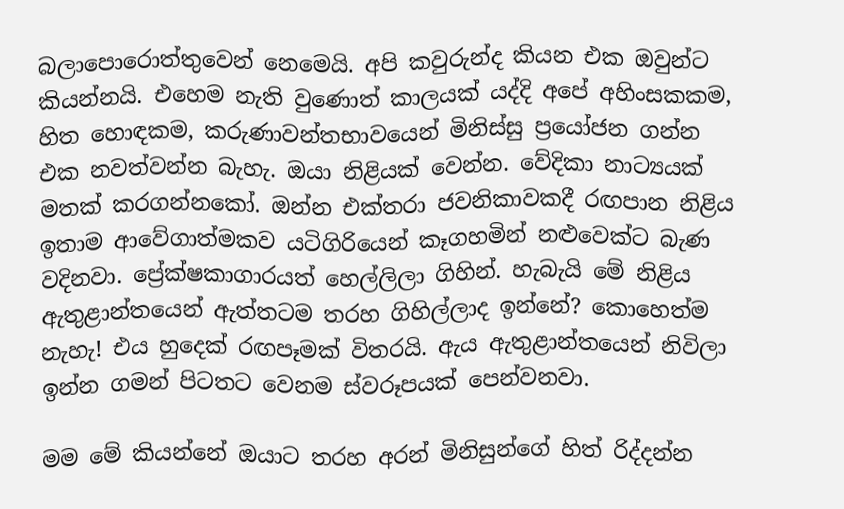බලාපොරොත්තුවෙන් නෙමෙයි. අපි කවුරුන්ද කියන එක ඔවුන්ට කියන්නයි. එහෙම නැති වුණොත් කාලයක් යද්දි අපේ අහිංසකකම, හිත හොඳකම, කරුණාවන්තභාවයෙන් මිනිස්සු ප්‍රයෝජන ගන්න එක නවත්වන්න බැහැ. ඔයා නිළියක් වෙන්න. වේදිකා නාට්‍යයක් මතක් කරගන්නකෝ. ඔන්න එක්තරා ජවනිකාවකදී රඟපාන නිළිය ඉතාම ආවේගාත්මකව යටිගිරියෙන් කෑගහමින් නළුවෙක්ට බැණ වදිනවා. ප්‍රේක්ෂකාගාරයත් හෙල්ලිලා ගිහින්. හැබැයි මේ නිළිය ඇතුළාන්තයෙන් ඇත්තටම තරහ ගිහිල්ලාද ඉන්නේ? කොහෙත්ම නැහැ! එය හුදෙක් රඟපෑමක් විතරයි. ඇය ඇතුළාන්තයෙන් නිවිලා ඉන්න ගමන් පිටතට වෙනම ස්වරූපයක් පෙන්වනවා.

මම මේ කියන්නේ ඔයාට තරහ අරන් මිනිසුන්ගේ හිත් රිද්දන්න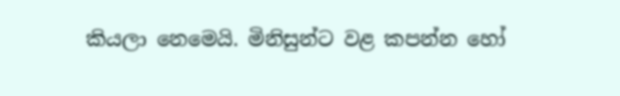කියලා නෙමෙයි. මිනිසුන්ට වළ කපන්න හෝ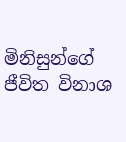මිනිසුන්ගේ ජීවිත විනාශ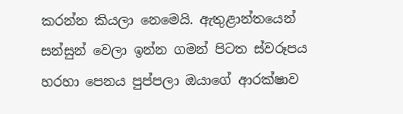කරන්න කියලා නෙමෙයි. ඇතුළාන්තයෙන් සන්සුන් වෙලා ඉන්න ගමන් පිටත ස්වරූපය හරහා පෙනය පුප්පලා ඔයාගේ ආරක්ෂාව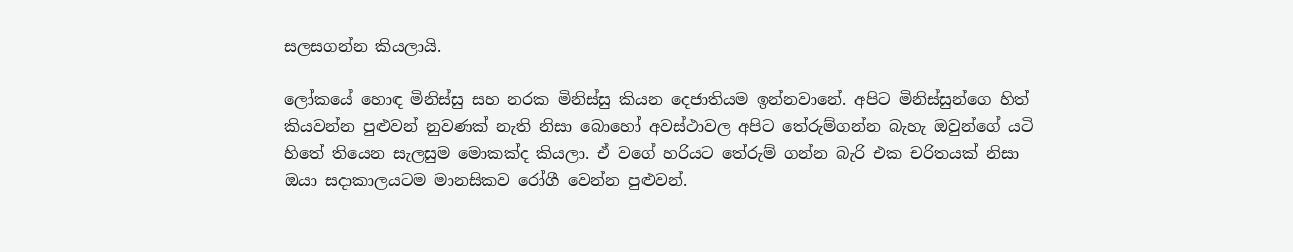සලසගන්න කියලායි.

ලෝකයේ හොඳ මිනිස්සු සහ නරක මිනිස්සු කියන දෙජාතියම ඉන්නවානේ. අපිට මිනිස්සුන්ගෙ හිත් කියවන්න පුළුවන් නුවණක් නැති නිසා බොහෝ අවස්ථාවල අපිට තේරුම්ගන්න බැහැ ඔවුන්ගේ යටි හිතේ තියෙන සැලසුම මොකක්ද කියලා. ඒ වගේ හරියට තේරුම් ගන්න බැරි එක චරිතයක් නිසා ඔයා සදාකාලයටම මානසිකව රෝගී වෙන්න පුළුවන්.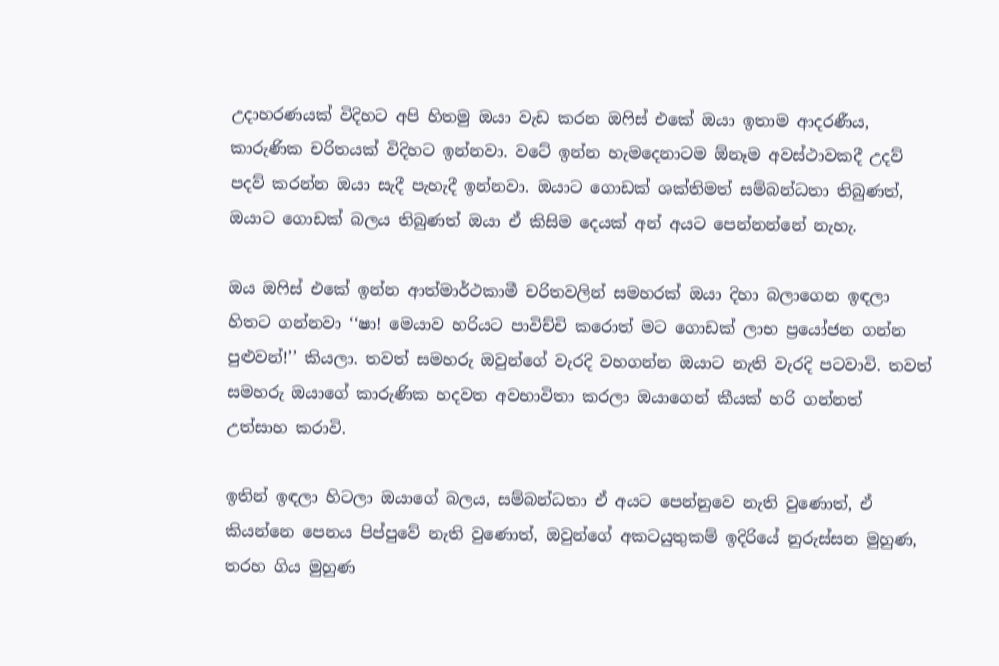උදාහරණයක් විදිහට අපි හිතමු ඔයා වැඩ කරන ඔෆිස් එකේ ඔයා ඉතාම ආදරණීය, කාරුණික චරිතයක් විදිහට ඉන්නවා. වටේ ඉන්න හැමදෙනාටම ඕනෑම අවස්ථාවකදී උදව් පදව් කරන්න ඔයා සැදී පැහැදී ඉන්නවා. ඔයාට ගොඩක් ශක්තිමත් සම්බන්ධතා තිබුණත්, ඔයාට ගොඩක් බලය තිබුණත් ඔයා ඒ කිසිම දෙයක් අන් අයට පෙන්නන්නේ නැහැ.

ඔය ඔෆිස් එකේ ඉන්න ආත්මාර්ථකාමී චරිතවලින් සමහරක් ඔයා දිහා බලාගෙන ඉඳලා හිතට ගන්නවා ‘‘ෂා! මෙයාව හරියට පාවිච්චි කරොත් මට ගොඩක් ලාභ ප්‍රයෝජන ගන්න පුළුවන්!’’ කියලා. තවත් සමහරු ඔවුන්ගේ වැරදි වහගන්න ඔයාට නැති වැරදි පටවාවි. තවත් සමහරු ඔයාගේ කාරුණික හදවත අවභාවිතා කරලා ඔයාගෙන් කීයක් හරි ගන්නත් උත්සාහ කරාවි.

ඉතින් ඉඳලා හිටලා ඔයාගේ බලය, සම්බන්ධතා ඒ අයට පෙන්නුවෙ නැති වුණොත්, ඒ කියන්නෙ පෙනය පිප්පුවේ නැති වුණොත්, ඔවුන්ගේ අකටයුතුකම් ඉදිරියේ නුරුස්සන මුහුණ, තරහ ගිය මුහුණ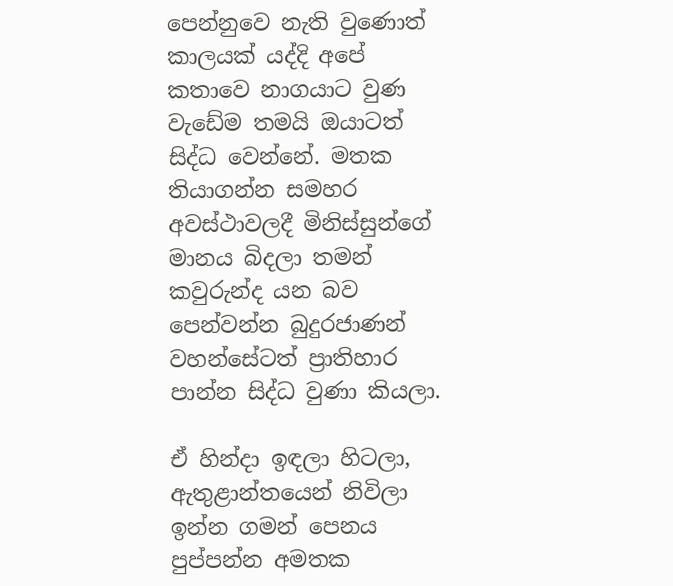පෙන්නුවෙ නැති වුණොත් කාලයක් යද්දි අපේ කතාවෙ නාගයාට වුණ වැඩේම තමයි ඔයාටත් සිද්ධ වෙන්නේ. මතක තියාගන්න සමහර අවස්ථාවලදී මිනිස්සුන්ගේ මානය බිදලා තමන් කවුරුන්ද යන බව පෙන්වන්න බුදුරජාණන් වහන්සේටත් ප්‍රාතිහාර පාන්න සිද්ධ වුණා කියලා.

ඒ හින්දා ඉඳලා හිටලා, ඇතුළාන්තයෙන් නිවිලා ඉන්න ගමන් පෙනය පුප්පන්න අමතක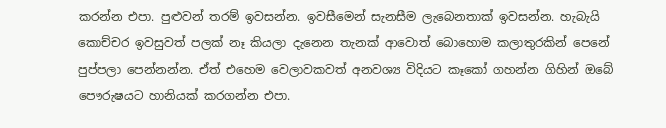කරන්න එපා. පුළුවන් තරම් ඉවසන්න. ඉවසීමෙන් සැනසීම ලැබෙනතාක් ඉවසන්න. හැබැයි කොච්චර ඉවසුවත් පලක් නෑ කියලා දැනෙන තැනක් ආවොත් බොහොම කලාතුරකින් පෙනේ පුප්පලා පෙන්නන්න. ඒත් එහෙම වෙලාවකවත් අනවශ්‍ය විදියට කෑකෝ ගහන්න ගිහින් ඔබේ පෞරුෂයට හානියක් කරගන්න එපා.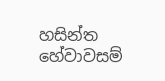හසින්ත හේවාවසම්